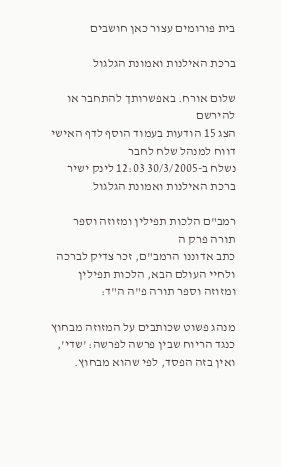בית פורומים עצור כאן חושבים

ברכת האילנות ואמונת הגלגול

שלום אורח. באפשרותך להתחבר או להירשם
הצג 15 הודעות בעמוד הוסף לדף האישי  דווח למנהל שלח לחבר
נשלח ב-30/3/2005 12:03 לינק ישיר
ברכת האילנות ואמונת הגלגול

רמב"ם הלכות תפילין ומזוזה וספר תורה פרק ה
כתב אדוננו הרמב"ם, זכר צדיק לברכה ולחיי העולם הבא, הלכות תפילין ומזוזה וספר תורה פ"ה ה"ד:

מנהג פשוט שכותבים על המזוזה מבחוץ כנגד הריוח שבין פרשה לפרשה: 'שדי', ואין בזה הפסד, לפי שהוא מבחוץ.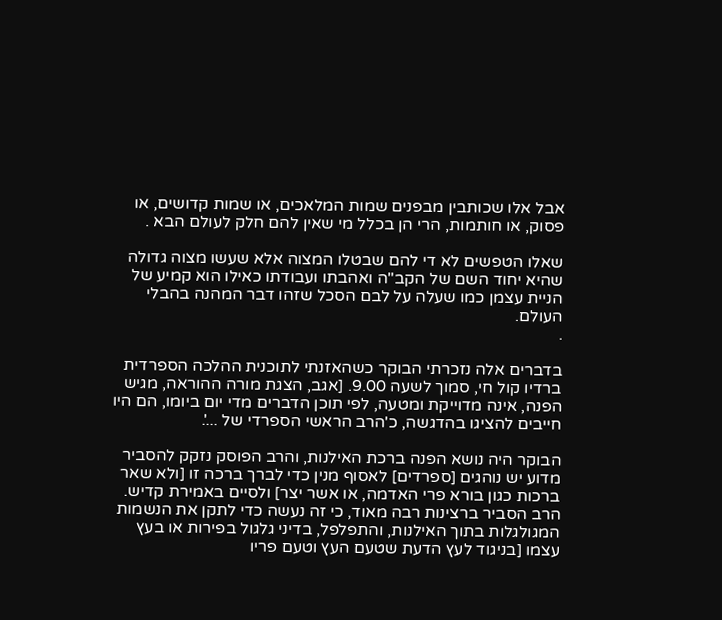אבל אלו שכותבין מבפנים שמות המלאכים, או שמות קדושים, או פסוק, או חותמות, הרי הן בכלל מי שאין להם חלק לעולם הבא .

שאלו הטפשים לא די להם שבטלו המצוה אלא שעשו מצוה גדולה שהיא יחוד השם של הקב"ה ואהבתו ועבודתו כאילו הוא קמיע של הניית עצמן כמו שעלה על לבם הסכל שזהו דבר המהנה בהבלי העולם.
.

בדברים אלה נזכרתי הבוקר כשהאזנתי לתוכנית ההלכה הספרדית ברדיו קול חי, סמוך לשעה 9.00. [אגב, הצגת מורה ההוראה, מגיש הפנה, אינה מדוייקת ומטעה, לפי תוכן הדברים מדי יום ביומו, הם היו חייבים להציגו בהדגשה, כ'הרב הראשי הספרדי של ...'.

הבוקר היה נושא הפנה ברכת האילנות, והרב הפוסק נזקק להסביר מדוע יש נוהגים [ספרדים] לאסוף מנין כדי לברך ברכה זו [ולא שאר ברכות כגון בורא פרי האדמה, או אשר יצר] ולסיים באמירת קדיש. הרב הסביר ברצינות רבה מאוד, כי זה נעשה כדי לתקן את הנשמות המגולגלות בתוך האילנות, והתפלפל, בדיני גלגול בפירות או בעץ עצמו [בניגוד לעץ הדעת שטעם העץ וטעם פריו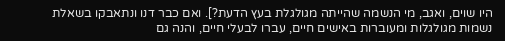היו שוים, ואגב, מי הנשמה שהייתה מגולגלת בעץ הדעת?]. ואם כבר דנו ונתאבקו בשאלת נשמות מגולגלות ומעוברות באישים חיים, עברו לבעלי חיים, והנה גם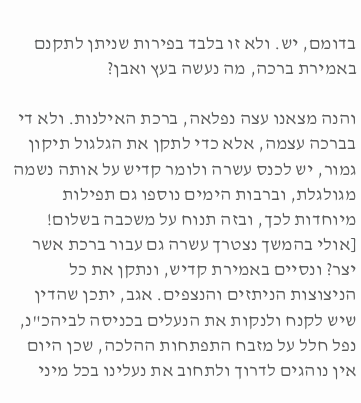בדומם, יש. ולא זו בלבד בפירות שניתן לתקנם באמירת ברכה, מה נעשה בעץ ואבן?

והנה מצאנו עצה נפלאה, ברכת האילנות. ולא די בברכה עצמה, אלא כדי לתקן את הגלגול תיקון גמור, יש לכנס עשרה ולומר קדיש על אותה נשמה מגולגלת, וברבות הימים נוספו גם תפילות מיוחדות לכך, ובזה תנוח על משכבה בשלום! [אולי בהמשך נצטרך עשרה גם עבור ברכת אשר יצר? ונסיים באמירת קדיש, ונתקן את כל הניצוצות הניתזים והנצפים. אגב, יתכן שהדין שיש לקנח ולנקות את הנעלים בכניסה לביהכ"נ, נפל חלל על מזבח התפתחות ההלכה, שכן היום אין נוהגים לדרוך ולתחוב את נעלינו בכל מיני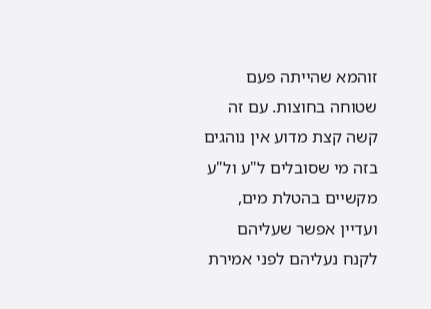זוהמא שהייתה פעם שטוחה בחוצות. עם זה קשה קצת מדוע אין נוהגים בזה מי שסובלים ל"ע ול"ע מקשיים בהטלת מים, ועדיין אפשר שעליהם לקנח נעליהם לפני אמירת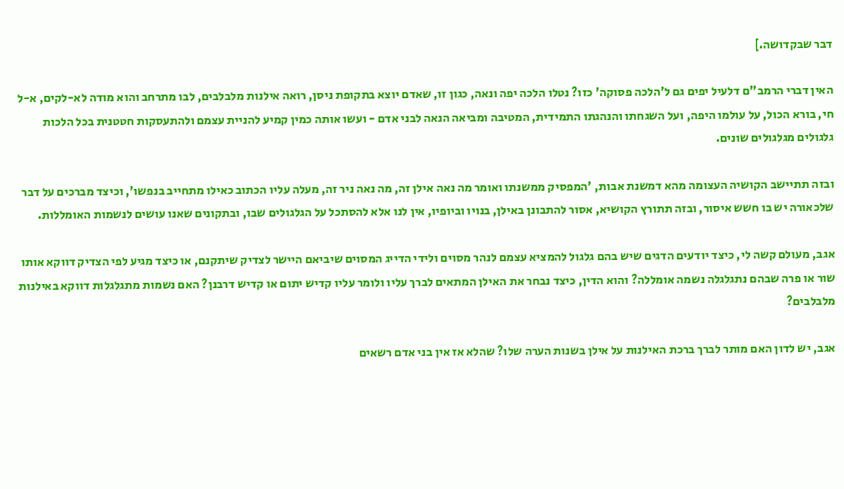דבר שבקדושה.]

האין דברי הרמב"ם דלעיל יפים גם ל'הלכה פסוקה' כזו? נטלו הלכה יפה ונאה, כגון זו, שאדם יוצא בתקופת ניסן, רואה אילנות מלבלבים, לבו מתרחב והוא מודה לא-לקים, א-ל חי, בורא הכול, על עולמו היפה, ועל השגחתו והנהגתו התמידית, המטיבה ומביאה הנאה לבני אדם - ועשו אותה כמין קמיע להניית עצמם ולהתעסקות חטטנית בכל הלכות גלגולים מגלגולים שונים.

ובזה תתיישב הקושיה העצומה מהא דמשנת אבות, 'המפסיק ממשנתו ואומר מה נאה אילן זה, מה נאה ניר זה, מעלה עליו הכתוב כאילו מתחייב בנפשו', וכיצד מברכים על דבר שלכאורה יש בו חשש איסור, ובזה תתורץ הקושיא, אסור להתבונן באילן, בנויו וביופיו, אין לנו אלא להסתכל על הגלגולים שבו, ובתקונים שאנו עושים לנשמות האומללות.

אגב, מעולם קשה לי, כיצד יודעים הדגים שיש בהם גלגול להמציא עצמם לנהר מסוים ולידי הדייג המסוים שיביאם היישר לצדיק שיתקנם, או כיצד מגיע לפי הצדיק דווקא אותו שור או פרה שבהם נתגלגלה נשמה אומללה? והוא הדין, כיצד נבחר את האילן המתאים לברך עליו ולומר עליו קדיש יתום או קדיש דרבנן? האם נשמות מתגלגלות דווקא באילנות מלבלבים?

אגב, יש לדון האם מותר לברך ברכת האילנות על אילן בשנות הערה שלו? שהלא אז אין בני אדם רשאים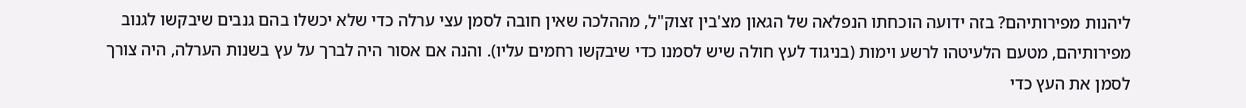ליהנות מפירותיהם? בזה ידועה הוכחתו הנפלאה של הגאון מצ'בין זצוק"ל, מההלכה שאין חובה לסמן עצי ערלה כדי שלא יכשלו בהם גנבים שיבקשו לגנוב מפירותיהם, מטעם הלעיטהו לרשע וימות (בניגוד לעץ חולה שיש לסמנו כדי שיבקשו רחמים עליו). והנה אם אסור היה לברך על עץ בשנות הערלה, היה צורך לסמן את העץ כדי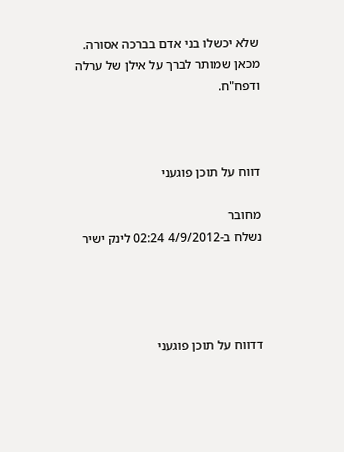שלא יכשלו בני אדם בברכה אסורה. מכאן שמותר לברך על אילן של ערלה ודפח"ח.



דווח על תוכן פוגעני

מחובר
נשלח ב-4/9/2012 02:24 לינק ישיר




דדווח על תוכן פוגעני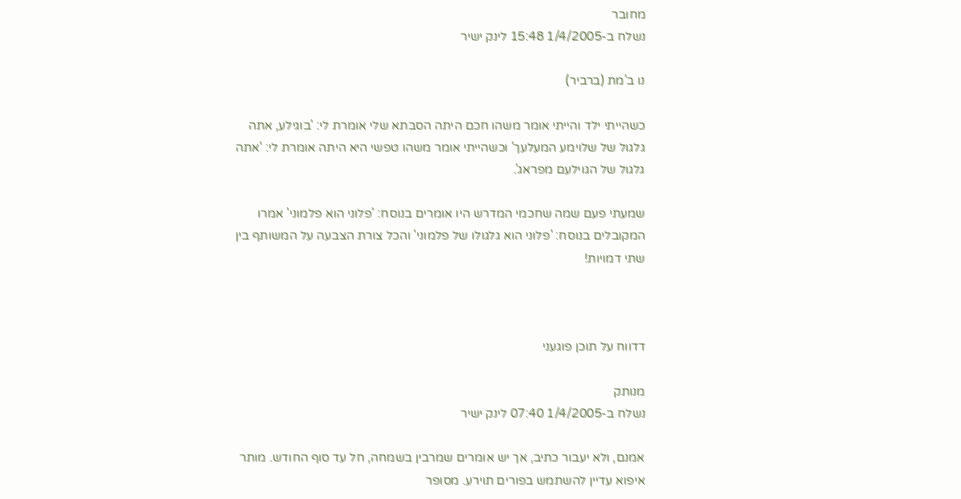מחובר
נשלח ב-1/4/2005 15:48 לינק ישיר

נו ב'מת (ברביר)

כשהייתי ילד והייתי אומר משהו חכם היתה הסבתא שלי אומרת לי: 'בוגילע, אתה גלגול של שלוימע המעלעך' וכשהייתי אומר משהו טפשי היא היתה אומרת לי: 'אתה גלגול של הגוילעם מפראג'.

שמעתי פעם שמה שחכמי המדרש היו אומרים בנוסח: 'פלוני הוא פלמוני' אמרו המקובלים בנוסח: 'פלוני הוא גלגולו של פלמוני' והכל צורת הצבעה על המשותף בין שתי דמויות!



דדווח על תוכן פוגעני

מנותק
נשלח ב-1/4/2005 07:40 לינק ישיר

אמנם, ולא יעבור כתיב, אך יש אומרים שמרבין בשמחה, חל עד סוף החודש. מותר איפוא עדיין להשתמש בפורים תוירע. מסופר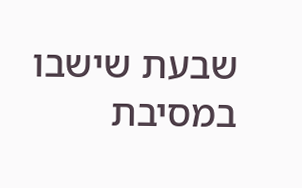שבעת שישבו במסיבת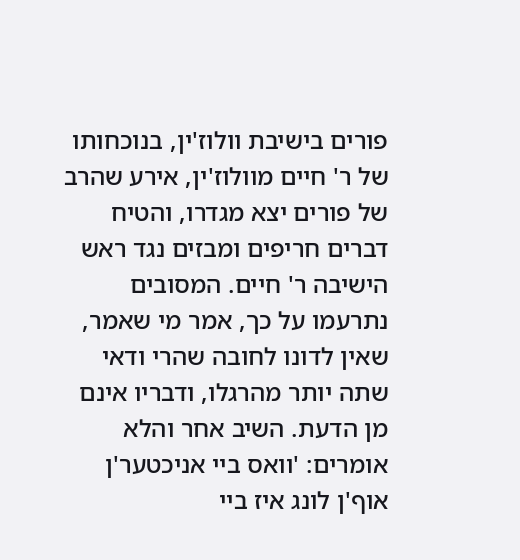פורים בישיבת וולוז'ין, בנוכחותו של ר' חיים מוולוז'ין, אירע שהרב של פורים יצא מגדרו, והטיח דברים חריפים ומבזים נגד ראש הישיבה ר' חיים. המסובים נתרעמו על כך, אמר מי שאמר, שאין לדונו לחובה שהרי ודאי שתה יותר מהרגלו, ודבריו אינם מן הדעת. השיב אחר והלא אומרים: 'וואס ביי אניכטער'ן אוף'ן לונג איז ביי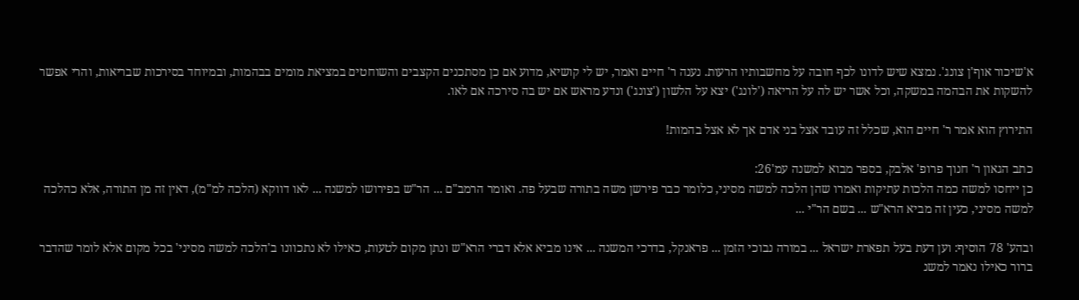א'שיכור אוף'ן צונג'. נמצא שיש לדונו לכף חובה על מחשבותיו הרעות. נענה ר' חיים ואמר, יש לי קושיא, מדוע אם כן מסתכנים הקצבים והשוחטים במציאת מומים בבהמות, ובמיוחד בסירכות שבריאות, והרי אפשר להשקות את הבהמה במשקה, וכל אשר יש לה על הריאה ('לונג') יצא על הלשון ('צונג') ונדע מראש אם יש בה סירכה אם לאו.

התירוץ הוא אמר ר' חיים הוא, שכלל זה עובד אצל בני אדם אך לא אצל בהמות!

כתב הגאון ר' חנוך פרופ' אלבק, בספר מבוא למשנה עמ'26:
כן ייחסו למשה כמה הלכות עתיקות ואמרו שהן הלכה למשה מסיני, כלומר כבר פירשן משה בתורה שבעל פה. ואומר הרמב"ם ... הר"ש בפירושו למשנה ... לאו דווקא (הלכה למ"מ), דאין זה מן התורה, אלא כהלכה למשה מסיני, כעין זה מביא הרא"ש ... בשם הר"י ...

ובהע' 78 הוסיף: וען דעת בעל תפארת ישראל ... במורה נבוכי הזמן ... פראנקל, בדרכי המשנה ... אינו מביא אלא דברי הרא"ש ונתן מקום לטעות, כאילו לא נתכוונו ב'הלכה למשה מסיני' בכל מקום אלא לומר שהדבר ברור כאילו נאמר למשנ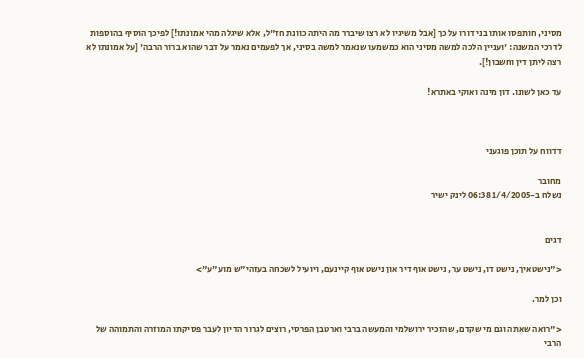מסיני, חותפסו אותו בני דורו על כך [אבל משיגיו לא רצו שיברר מה היתה כוונת חז"ל, אלא שיגלה מהי אמונתו!] לפיכך הוסיף בהוספות לדרכי המשנה: 'ועניין הלכה למשה מסיני הוא כמשמעו שנאמר למשה בסיני, אך לפעמים נאמר על דבר שהוא ברור הרבה' [על אמונתו לא רצה ליתן דין וחשבון!].

עד כאן לשונו. דון מינה ואוקי באתרא!



דדווח על תוכן פוגעני

מחובר
נשלח ב-1/4/2005 06:38 לינק ישיר


דגים

<"נישטאיך, נישט דו, נישט ער, נישט אוף דיר און נישט אוף קיינעם, ויועיל לשכחה בעזהי"ש מוע"ע">

וכן למר.

<"רואה שאתה וגם מי שקדם, שהזכיר ירושלמי והמעשה ברבי וארטבן הפרסי, רוצים לגרור הדיון לעבר פסיקתו המוזרה והתמוהה של הרבי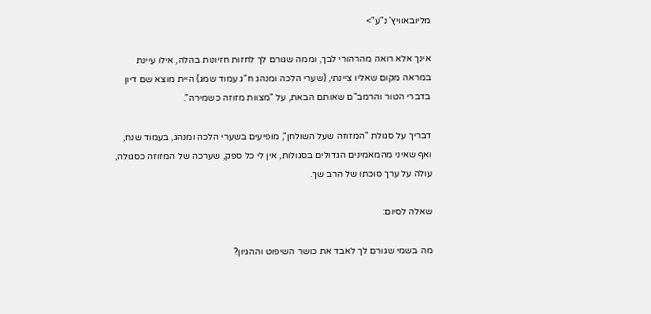מליובאוויץ' נ"ע">

אינך אלא רואה מהרהורי לבך, וממה שגורם לך לחזות חזיונות בהלה, אילו עיינת במראה מקום שאליו ציינתי, (שערי הלכה ומנהג ח"ג עמוד שמג) היית מוצא שם דיון בדברי הטור והרמב"ם שאותם הבאת, על "מצוות מזוזה כשמירה".

דבריך על סגולת "המזוזה שעל השולחן", מופיעים בשערי הלכה ומנהג, בעמוד שנח, ואף שאיני מהמאמינים הגדולים בסגולות, אין לי כל ספק, שערכה של המזוזה כסגולה, עולה על ערך סוכתו של הרב שך.

שאלה לסיום:

מה בשמי שגורם לך לאבד את כושר השיפוט וההגיון?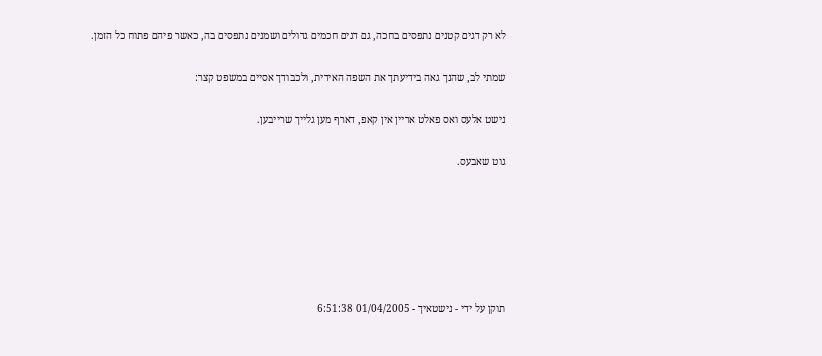לא רק דגים קטנים נתפסים בחכה, גם דגים חכמים גדולים ושמנים נתפסים בה, כאשר פיהם פתוח כל הזמן.

שמתי לב, שהנך גאה בידיעתך את השפה האידית, ולכבודך אסיים במשפט קצר:

נישט אלעס ואס פאלט אריין אין קאפ, דארף מען גלייך שרייבען.

גוט שאבעס.






תוקן על ידי - נישטאיך - 01/04/2005 6:51:38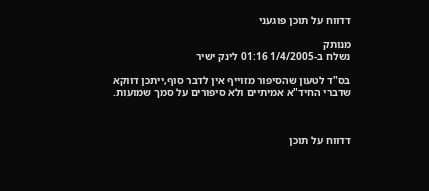דדווח על תוכן פוגעני

מנותק
נשלח ב-1/4/2005 01:16 לינק ישיר

בס"ד לטעון שהסיפור מזוייף אין לדבר סוף,ייתכן דווקא
שדברי החיד"א אמיתיים ולא סיפורים על סמך שמועות.



דדווח על תוכן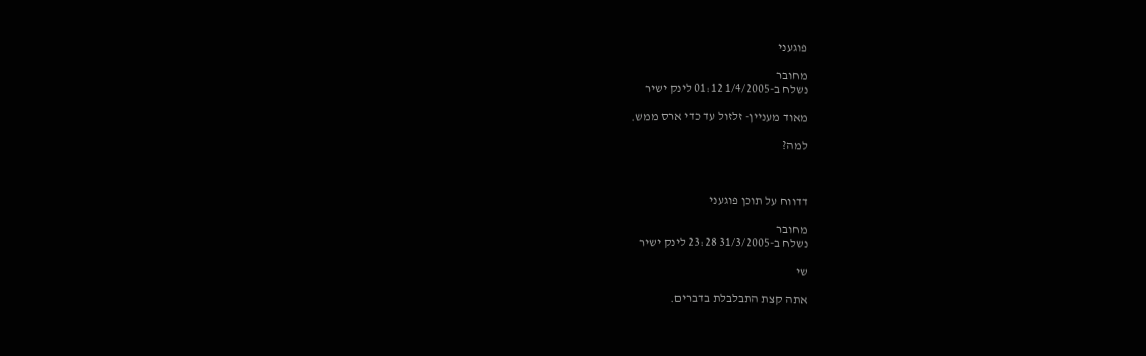פוגעני

מחובר
נשלח ב-1/4/2005 01:12 לינק ישיר

מאוד מעניין- זלזול עד כדי ארס ממש.

למה?



דדווח על תוכן פוגעני

מחובר
נשלח ב-31/3/2005 23:28 לינק ישיר

שי

אתה קצת התבלבלת בדברים.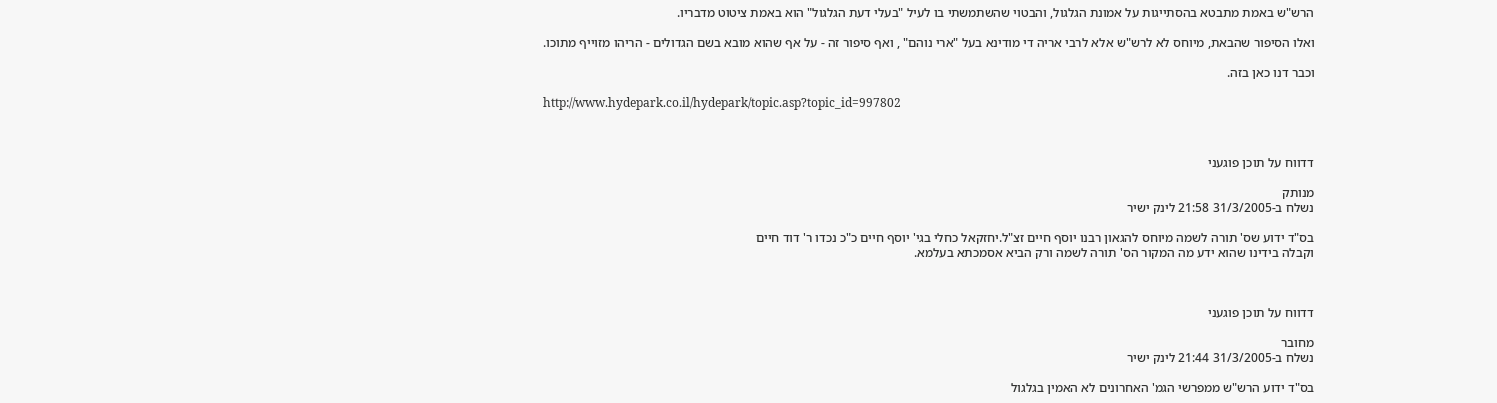הרש"ש באמת מתבטא בהסתייגות על אמונת הגלגול, והבטוי שהשתמשתי בו לעיל "בעלי דעת הגלגול" הוא באמת ציטוט מדבריו.

ואלו הסיפור שהבאת, מיוחס לא לרש"ש אלא לרבי אריה די מודינא בעל "ארי נוהם" , ואף סיפור זה - על אף שהוא מובא בשם הגדולים - הריהו מזוייף מתוכו.

וכבר דנו כאן בזה.

http://www.hydepark.co.il/hydepark/topic.asp?topic_id=997802



דדווח על תוכן פוגעני

מנותק
נשלח ב-31/3/2005 21:58 לינק ישיר

בס"ד ידוע שס' תורה לשמה מיוחס להגאון רבנו יוסף חיים זצ"ל.יחזקאל כחלי בגי' יוסף חיים כ"כ נכדו ר' דוד חיים
וקבלה בידינו שהוא ידע מה המקור הס' תורה לשמה ורק הביא אסמכתא בעלמא.



דדווח על תוכן פוגעני

מחובר
נשלח ב-31/3/2005 21:44 לינק ישיר

בס"ד ידוע הרש"ש ממפרשי הגמ' האחרונים לא האמין בגלגול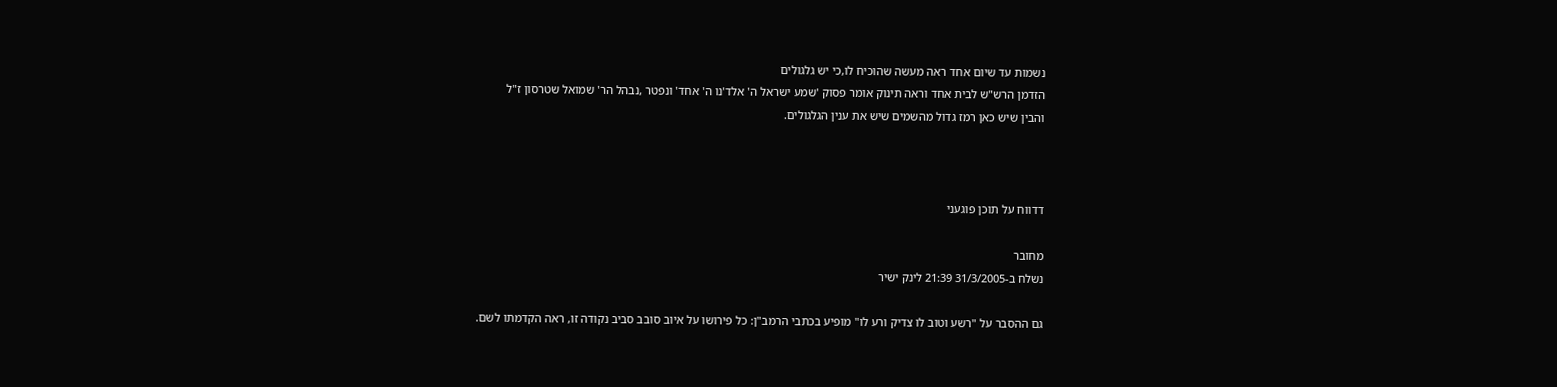נשמות עד שיום אחד ראה מעשה שהוכיח לו,כי יש גלגולים
הזדמן הרש"ש לבית אחד וראה תינוק אומר פסוק 'שמע ישראל ה' אלד'נו ה' אחד' ונפטר ,נבהל הר' שמואל שטרסון ז"ל
והבין שיש כאן רמז גדול מהשמים שיש את ענין הגלגולים.



דדווח על תוכן פוגעני

מחובר
נשלח ב-31/3/2005 21:39 לינק ישיר

גם ההסבר על "רשע וטוב לו צדיק ורע לו" מופיע בכתבי הרמב"ן: כל פירושו על איוב סובב סביב נקודה זו, ראה הקדמתו לשם.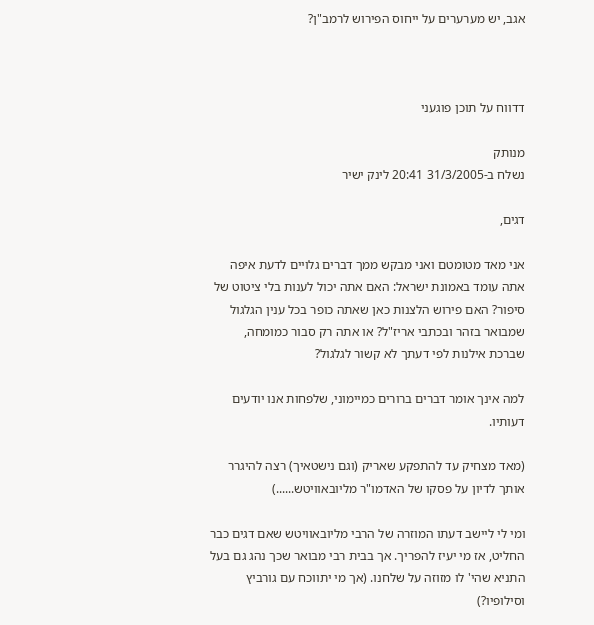אגב, יש מערערים על ייחוס הפירוש לרמב"ן?



דדווח על תוכן פוגעני

מנותק
נשלח ב-31/3/2005 20:41 לינק ישיר

דגים,

אני מאד מטומטם ואני מבקש ממך דברים גלויים לדעת איפה אתה עומד באמונת ישראל: האם אתה יכול לענות בלי ציטוט של סיפור? האם פירוש הלצנות כאן שאתה כופר בכל ענין הגלגול שמבואר בזהר ובכתבי אריז"ל? או אתה רק סבור כמומחה, שברכת אילנות לפי דעתך לא קשור לגלגול?

למה אינך אומר דברים ברורים כמיימוני, שלפחות אנו יודעים דעותיו.

(מאד מצחיק עד להתפקע שאריק (וגם נישטאיך) רצה להיגרר אותך לדיון על פסקו של האדמו"ר מליובאוויטש......)

ומי לי ליישב דעתו המוזרה של הרבי מליובאוויטש שאם דגים כבר החליט, אז מי יעיז להפריך. אך בבית רבי מבואר שכך נהג גם בעל התניא שהי' לו מזוזה על שלחנו. (אך מי יתווכח עם גורביץ וסילופיו?)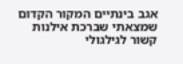אגב בינתיים המקור הקדום שמצאתי שברכת אילנות קשור לגילגולי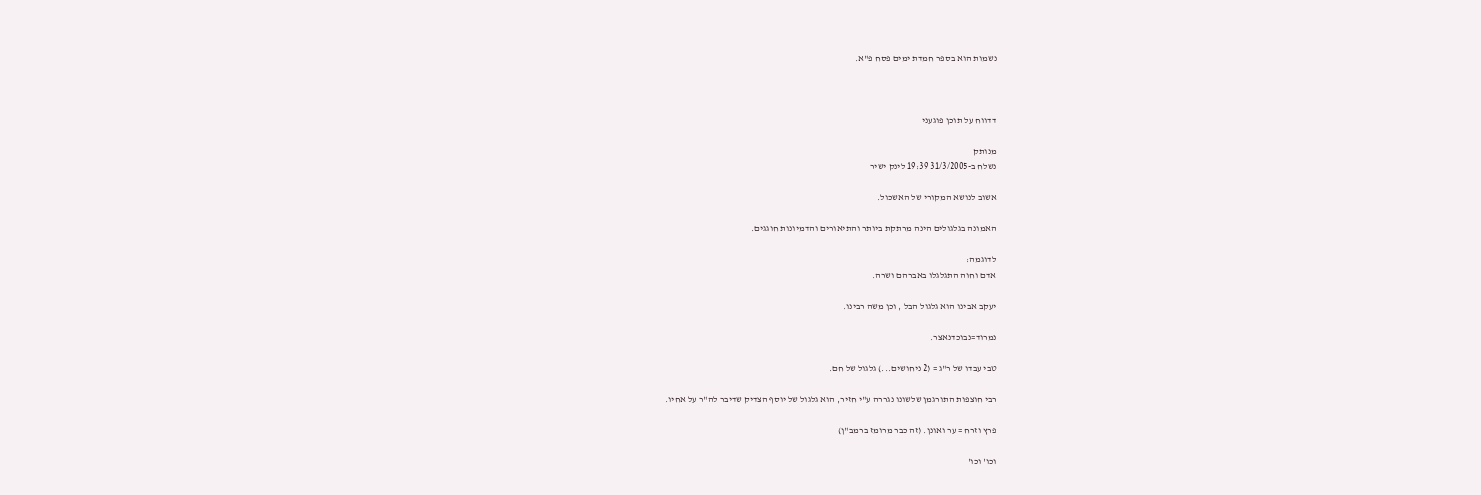נשמות הוא בספר חמדת ימים פסח פ"א.



דדווח על תוכן פוגעני

מנותק
נשלח ב-31/3/2005 19:39 לינק ישיר

אשוב לנושא המקורי של האשכול.

האמונה בגלגולים הינה מרתקת ביותר והתיאורים והדמיונות חוגגים.

לדוגמה:
אדם וחוה התגלגלו באברהם ושרה.

יעקב אבינו הוא גלגול הבל , וכן משה רבינו.

נמרוד=נבוכדנאצר.

טבי עבדו של ר"ג = (2 ניחושים...) גלגול של חם.

רבי חוצפות התורגמן שלשונו נגררה ע"י חזיר, הוא גלגול של יוסף הצדיק שדיבר לה"ר על אחיו.

פרץ וזרח = ער ואונן. (זה כבר מרומז ברמב"ן)

וכו' וכו'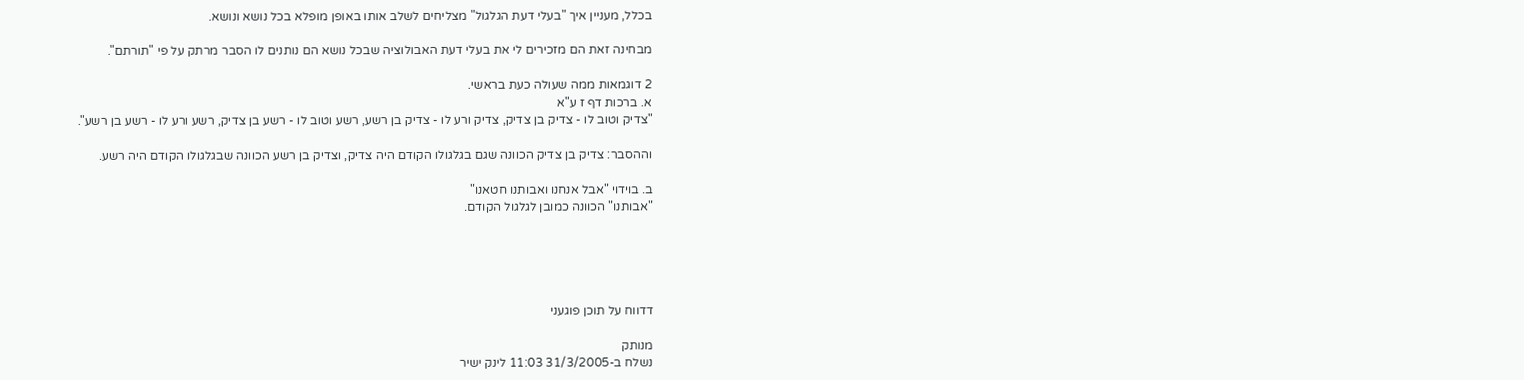בכלל, מעניין איך "בעלי דעת הגלגול" מצליחים לשלב אותו באופן מופלא בכל נושא ונושא.

מבחינה זאת הם מזכירים לי את בעלי דעת האבולוציה שבכל נושא הם נותנים לו הסבר מרתק על פי "תורתם".

2 דוגמאות ממה שעולה כעת בראשי.
א. ברכות דף ז ע"א
"צדיק וטוב לו - צדיק בן צדיק, צדיק ורע לו - צדיק בן רשע, רשע וטוב לו - רשע בן צדיק, רשע ורע לו - רשע בן רשע".

וההסבר: צדיק בן צדיק הכוונה שגם בגלגולו הקודם היה צדיק, וצדיק בן רשע הכוונה שבגלגולו הקודם היה רשע.

ב. בוידוי "אבל אנחנו ואבותנו חטאנו"
"אבותנו" הכוונה כמובן לגלגול הקודם.





דדווח על תוכן פוגעני

מנותק
נשלח ב-31/3/2005 11:03 לינק ישיר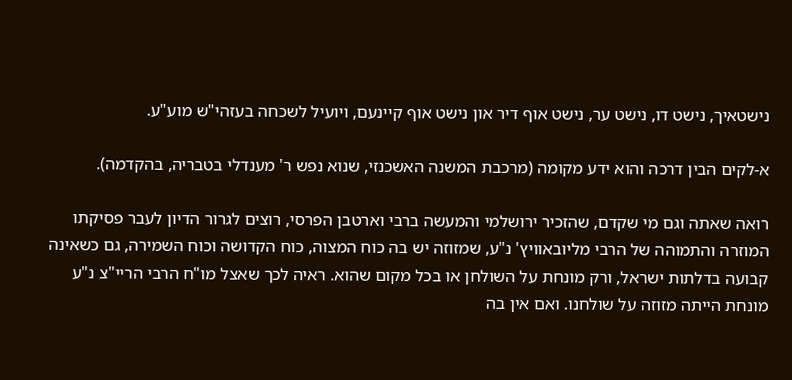נישטאיך, נישט דו, נישט ער, נישט אוף דיר און נישט אוף קיינעם, ויועיל לשכחה בעזהי"ש מוע"ע.

א-לקים הבין דרכה והוא ידע מקומה (מרכבת המשנה האשכנזי, שנוא נפש ר' מענדלי בטבריה, בהקדמה).

רואה שאתה וגם מי שקדם, שהזכיר ירושלמי והמעשה ברבי וארטבן הפרסי, רוצים לגרור הדיון לעבר פסיקתו המוזרה והתמוהה של הרבי מליובאוויץ' נ"ע, שמזוזה יש בה כוח המצוה, כוח הקדושה וכוח השמירה, גם כשאינה קבועה בדלתות ישראל, ורק מונחת על השולחן או בכל מקום שהוא. ראיה לכך שאצל מו"ח הרבי הריי"צ נ"ע מונחת הייתה מזוזה על שולחנו. ואם אין בה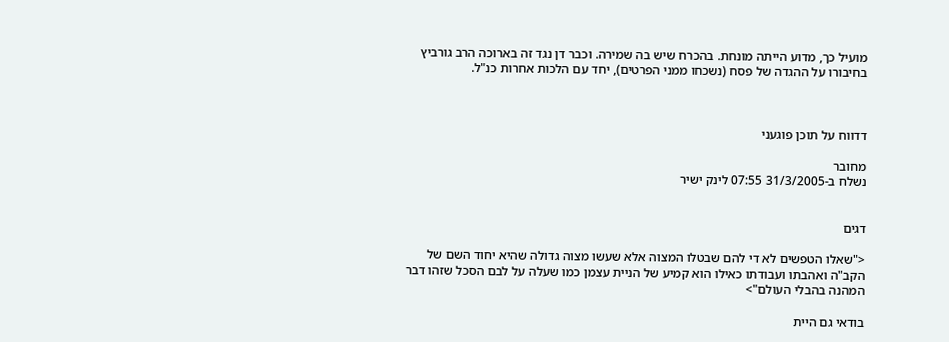מועיל כך, מדוע הייתה מונחת. בהכרח שיש בה שמירה. וכבר דן נגד זה בארוכה הרב גורביץ בחיבורו על ההגדה של פסח (נשכחו ממני הפרטים), יחד עם הלכות אחרות כנ"ל.



דדווח על תוכן פוגעני

מחובר
נשלח ב-31/3/2005 07:55 לינק ישיר


דגים

<"שאלו הטפשים לא די להם שבטלו המצוה אלא שעשו מצוה גדולה שהיא יחוד השם של הקב"ה ואהבתו ועבודתו כאילו הוא קמיע של הניית עצמן כמו שעלה על לבם הסכל שזהו דבר המהנה בהבלי העולם">

בודאי גם היית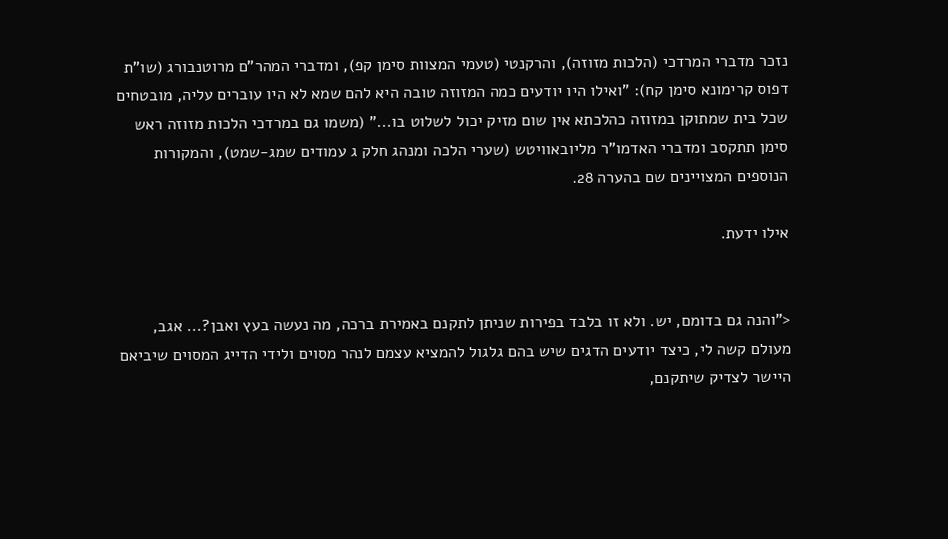נזכר מדברי המרדכי (הלכות מזוזה), והרקנטי (טעמי המצוות סימן קפ), ומדברי המהר"ם מרוטנבורג (שו"ת דפוס קרימונא סימן קח): "ואילו היו יודעים כמה המזוזה טובה היא להם שמא לא היו עוברים עליה, מובטחים שכל בית שמתוקן במזוזה כהלכתא אין שום מזיק יכול לשלוט בו..." (משמו גם במרדכי הלכות מזוזה ראש סימן תתקסב ומדברי האדמו"ר מליובאוויטש (שערי הלכה ומנהג חלק ג עמודים שמג-שמט), והמקורות הנוספים המצויינים שם בהערה 28.

אילו ידעת.


<"והנה גם בדומם, יש. ולא זו בלבד בפירות שניתן לתקנם באמירת ברכה, מה נעשה בעץ ואבן?... אגב, מעולם קשה לי, כיצד יודעים הדגים שיש בהם גלגול להמציא עצמם לנהר מסוים ולידי הדייג המסוים שיביאם היישר לצדיק שיתקנם,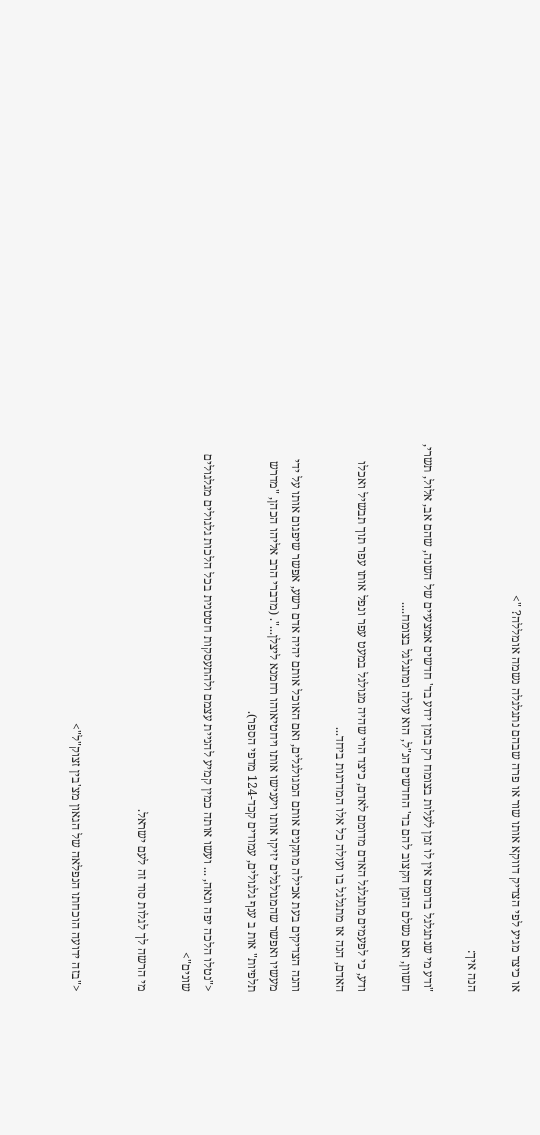או כיצד מגיע לפי הצדיק דווקא אותו שור או פרה שבהם נתגלגלה נשמה אומללה? ">

הנה איך:

"ודע מי שנתגלגל בדומם אין לו זמן לעלות בצומח רק בזמן ידוע בד' חדשים אמצעיים של השנה, שהם אב, אלול, תשרי, חשוון, ואם נשלם הזמן הקצוב להם בד' החדשים הנ"ל, הוא עולה ומתגלגל בצומח....

ודע, כי לפעמים מתגלגל האדם מדומם לאדם, כיצד הרי שהיה מגולגל במעט עפר ונפל אותו עפר תוך תבשיל ואכלו האדם, הנה אז מתגלגל בו ועולה כל אלו המדרגות ביחד...

והנה הצדיקים בעת אכילה מתקנים אותם המגולגלים, ואם האוכל אותם יהיה אדם רשע, אפשר שיפגום אותו על ידי מעשיו ואפשר שהמגולגלים יזיקו אותו ויענישו אותו ויחטיאוהו רחמנא ליצלן...". (מדברי הרב אליהו הכהן, "מדרש תלפיות" אות ב ענף גלגולים, עמודים קכד-124 מדפי הספר).

<"נטלו הלכה יפה ונאה, ... ועשו אותה כמין קמיע להניית עצמם ולהתעסקות חטטנית בכל הלכות גלגולים מגלגולים שונים">

מי הרשה לך לגלות סוד זה לעם ישראל.


<"בזה ידועה הוכחתו הנפלאה של הגאון מצ'בין זצוק"ל">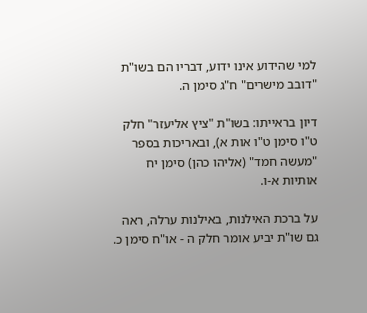למי שהידוע אינו ידוע, דבריו הם בשו"ת "דובב מישרים" ח"ג סימן ה.

דיון בראייתו: בשו"ת "ציץ אליעזר" חלק ט"ו סימן ט"ו אות א), ובאריכות בספר "מעשה חמד" (אליהו כהן) סימן יח אותיות א-ו.

על ברכת האילנות, באילנות ערלה, ראה גם שו"ת יביע אומר חלק ה - או"ח סימן כ.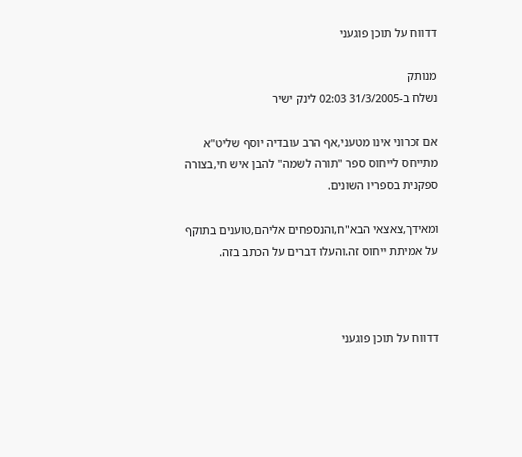דדווח על תוכן פוגעני

מנותק
נשלח ב-31/3/2005 02:03 לינק ישיר

אם זכרוני אינו מטעני,אף הרב עובדיה יוסף שליט"א מתייחס לייחוס ספר "תורה לשמה" להבן איש חי,בצורה ספקנית בספריו השונים.

ומאידך,צאצאי הבא"ח,והנספחים אליהם,טוענים בתוקף על אמיתת ייחוס זה.והעלו דברים על הכתב בזה.



דדווח על תוכן פוגעני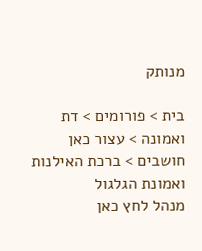מנותק

בית > פורומים > דת ואמונה > עצור כאן חושבים > ברכת האילנות ואמונת הגלגול
מנהל לחץ כאן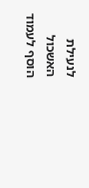לנעילת האשכול
הוסף לעמוד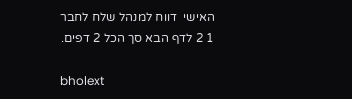האישי  דווח למנהל שלח לחבר
1 2 לדף הבא סך הכל 2 דפים.

bholext